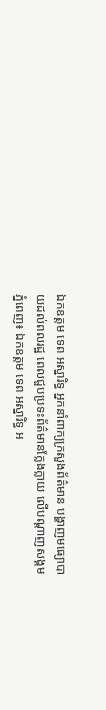ឯកឧត្តម ទេព អស្នារិទ្ធ អ្នកនាំពាក្យក្រសួងព័ត៌មាន បង្ហាញមធ្យោបាយដល់ពលរដ្ឋ ពេលជួបប្រទះព័ត៌មានក្លែងក្លាយ លើបណ្តាញសង្គម
ភ្នំពេញ៖ ឯកឧត្តម ទេព អស្នារិទ្ធ អ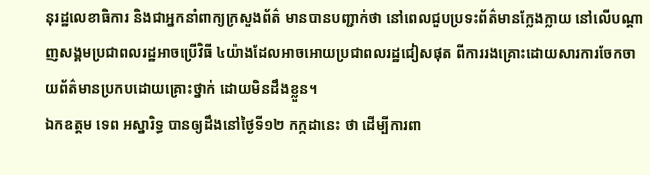នុរដ្ឋលេខាធិការ និងជាអ្នកនាំពាក្យក្រសួងព័ត៌ មានបានបញ្ជាក់ថា នៅពេលជួបប្រទះព័ត៌មានក្លែងក្លាយ នៅលើបណ្តាញសង្គមប្រជាពលរដ្ឋអាចប្រើវិធី ៤យ៉ាងដែលអាចអោយប្រជាពលរដ្ឋជៀសផុត ពីការរងគ្រោះដោយសារការចែកចាយព័ត៌មានប្រកបដោយគ្រោះថ្នាក់ ដោយមិនដឹងខ្លួន។
ឯកឧត្តម ទេព អស្នារិទ្ធ បានឲ្យដឹងនៅថ្ងៃទី១២ កក្កដានេះ ថា ដើម្បីការពា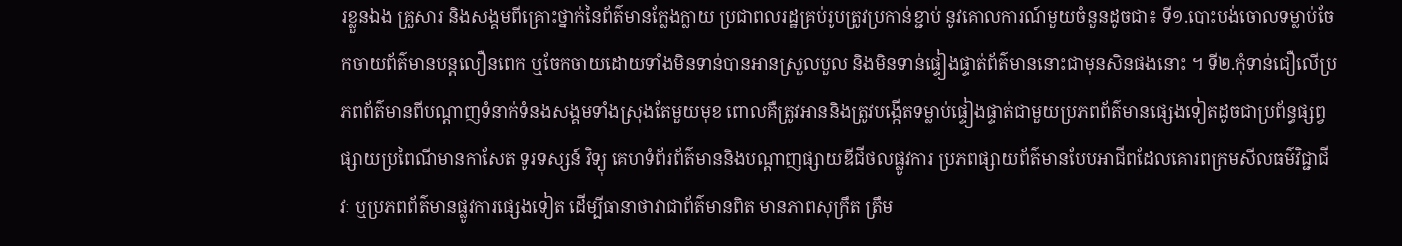រខ្លួនឯង គ្រួសារ និងសង្គមពីគ្រោះថ្នាក់នៃព័ត៌មានក្លែងក្លាយ ប្រជាពលរដ្ឋគ្រប់រូបត្រូវប្រកាន់ខ្ជាប់ នូវគោលការណ៍មួយចំនួនដូចជា៖ ទី១.បោះបង់ចោលទម្លាប់ចែកចាយព័ត៌មានបន្តលឿនពេក ឬចែកចាយដោយទាំងមិនទាន់បានអានស្រួលបួល និងមិនទាន់ផ្ទៀងផ្ទាត់ព័ត៌មាននោះជាមុនសិនផងនោះ ។ ទី២.កុំទាន់ជឿលើប្រភពព័ត៌មានពីបណ្តាញទំនាក់ទំនងសង្គមទាំងស្រុងតែមួយមុខ ពោលគឺត្រូវអាននិងត្រូវបង្កើតទម្លាប់ផ្ទៀងផ្ទាត់ជាមួយប្រភពព័ត៌មានផ្សេងទៀតដូចជាប្រព័ន្ធផ្សព្វផ្សាយប្រពៃណីមានកាសែត ទូរទស្សន៍ វិទ្យុ គេហទំព័រព័ត៌មាននិងបណ្តាញផ្សាយឌីជីថលផ្លូវការ ប្រភពផ្សាយព័ត៌មានបែបអាជីពដែលគោរពក្រមសីលធម៌វិជ្ជាជីវៈ ឬប្រភពព័ត៌មានផ្លូវការផ្សេងទៀត ដើម្បីធានាថាវាជាព័ត៌មានពិត មានភាពសុក្រឹត ត្រឹម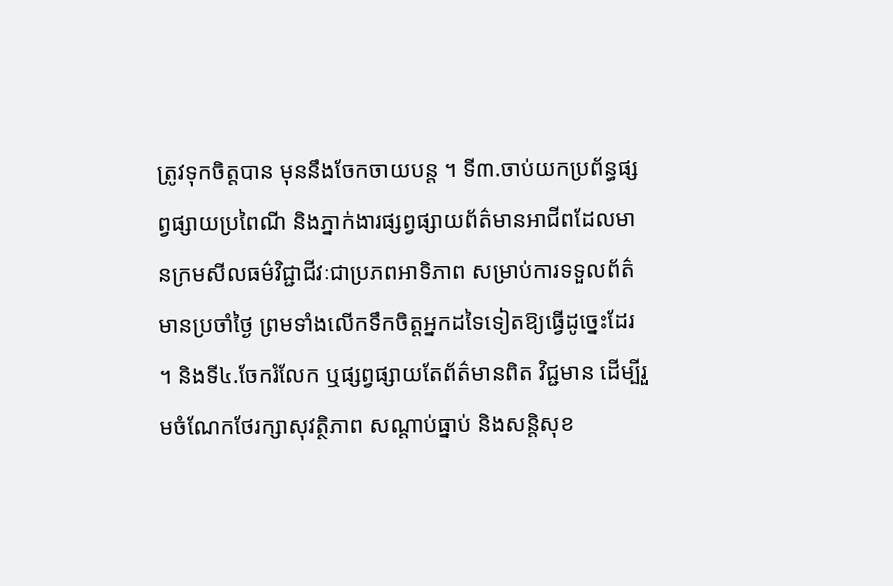ត្រូវទុកចិត្តបាន មុននឹងចែកចាយបន្ត ។ ទី៣.ចាប់យកប្រព័ន្ធផ្សព្វផ្សាយប្រពៃណី និងភ្នាក់ងារផ្សព្វផ្សាយព័ត៌មានអាជីពដែលមានក្រមសីលធម៌វិជ្ជាជីវៈជាប្រភពអាទិភាព សម្រាប់ការទទួលព័ត៌មានប្រចាំថ្ងៃ ព្រមទាំងលើកទឹកចិត្តអ្នកដទៃទៀតឱ្យធ្វើដូច្នេះដែរ ។ និងទី៤.ចែករំលែក ឬផ្សព្វផ្សាយតែព័ត៌មានពិត វិជ្ជមាន ដើម្បីរួមចំណែកថែរក្សាសុវត្ថិភាព សណ្តាប់ធ្នាប់ និងសន្តិសុខ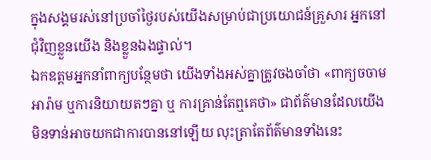ក្នុងសង្គមរស់នៅប្រចាំថ្ងៃរបស់យើងសម្រាប់ជាប្រយោជន៍គ្រួសារ អ្នកនៅជុំវិញខ្លួនយើង និងខ្លួនឯងផ្ទាល់។
ឯកឧត្ដមអ្នកនាំពាក្យបន្ថែមថា យើងទាំងអស់គ្នាត្រូវចងចាំថា «ពាក្យចចាមអារ៉ាម ឬការនិយាយតៗគ្នា ឬ ការគ្រាន់តែឮគេថា» ជាព័ត៌មានដែលយើងមិនទាន់អាចយកជាការបាននៅឡើយ លុះត្រាតែព័ត៌មានទាំងនេះ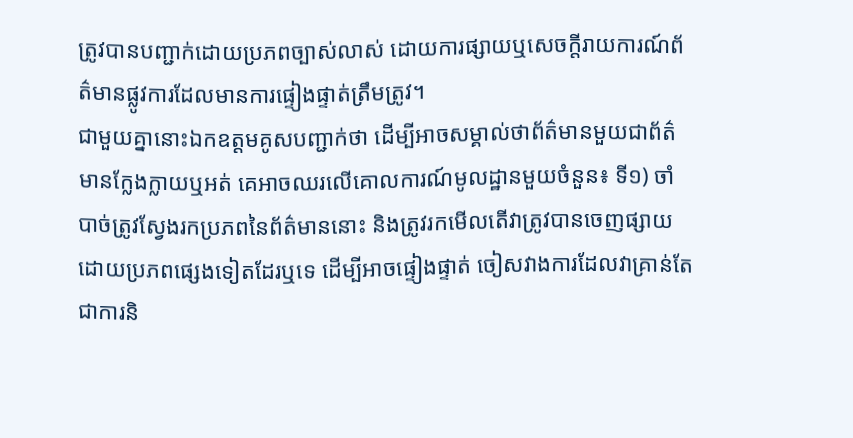ត្រូវបានបញ្ជាក់ដោយប្រភពច្បាស់លាស់ ដោយការផ្សាយឬសេចក្តីរាយការណ៍ព័ត៌មានផ្លូវការដែលមានការផ្ទៀងផ្ទាត់ត្រឹមត្រូវ។
ជាមួយគ្នានោះឯកឧត្ដមគូសបញ្ជាក់ថា ដើម្បីអាចសម្គាល់ថាព័ត៌មានមួយជាព័ត៌មានក្លែងក្លាយឬអត់ គេអាចឈរលើគោលការណ៍មូលដ្ឋានមួយចំនួន៖ ទី១) ចាំបាច់ត្រូវស្វែងរកប្រភពនៃព័ត៌មាននោះ និងត្រូវរកមើលតើវាត្រូវបានចេញផ្សាយដោយប្រភពផ្សេងទៀតដែរឬទេ ដើម្បីអាចផ្ទៀងផ្ទាត់ ចៀសវាងការដែលវាគ្រាន់តែជាការនិ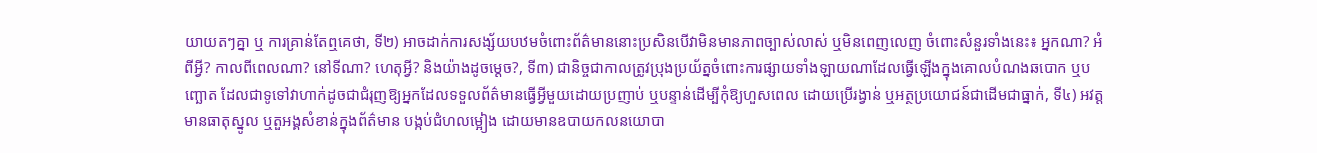យាយតៗគ្នា ឬ ការគ្រាន់តែឮគេថា, ទី២) អាចដាក់ការសង្ស័យបឋមចំពោះព័ត៌មាននោះប្រសិនបើវាមិនមានភាពច្បាស់លាស់ ឬមិនពេញលេញ ចំពោះសំនួរទាំងនេះ៖ អ្នកណា? អំពីអ្វី? កាលពីពេលណា? នៅទីណា? ហេតុអ្វី? និងយ៉ាងដូចម្តេច?, ទី៣) ជានិច្ចជាកាលត្រូវប្រុងប្រយ័ត្នចំពោះការផ្សាយទាំងឡាយណាដែលធ្វើឡើងក្នុងគោលបំណងឆបោក ឬបញ្ឆោត ដែលជាទូទៅវាហាក់ដូចជាជំរុញឱ្យអ្នកដែលទទួលព័ត៌មានធ្វើអ្វីមួយដោយប្រញាប់ ឬបន្ទាន់ដើម្បីកុំឱ្យហួសពេល ដោយប្រើរង្វាន់ ឬអត្ថប្រយោជន៍ជាដើមជាធ្នាក់, ទី៤) អវត្តមានធាតុស្នូល ឬតួអង្គសំខាន់ក្នុងព័ត៌មាន បង្កប់ជំហលម្អៀង ដោយមានឧបាយកលនយោបា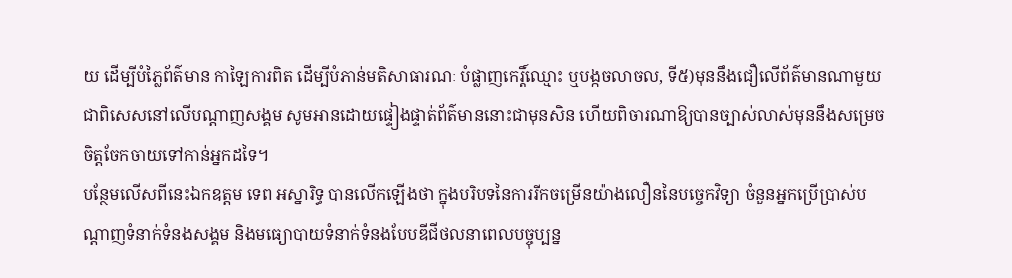យ ដើម្បីបំភ្លៃព័ត៌មាន កាឡៃការពិត ដើម្បីបំភាន់មតិសាធារណៈ បំផ្លាញកេរ្តិ៍ឈ្មោះ ឬបង្កចលាចល, ទី៥)មុននឹងជឿលើព័ត៌មានណាមួយជាពិសេសនៅលើបណ្តាញសង្គម សូមអានដោយផ្ទៀងផ្ទាត់ព័ត៌មាននោះជាមុនសិន ហើយពិចារណាឱ្យបានច្បាស់លាស់មុននឹងសម្រេចចិត្តចែកចាយទៅកាន់អ្នកដទៃ។
បន្ថែមលើសពីនេះឯកឧត្ដម ទេព អស្នារិទ្ធ បានលើកឡើងថា ក្នុងបរិបទនៃការរីកចម្រើនយ៉ាងលឿននៃបច្ចេកវិទ្យា ចំនួនអ្នកប្រើប្រាស់បណ្តាញទំនាក់ទំនងសង្គម និងមធ្យោបាយទំនាក់ទំនងបែបឌីជីថលនាពេលបច្ចុប្បន្ន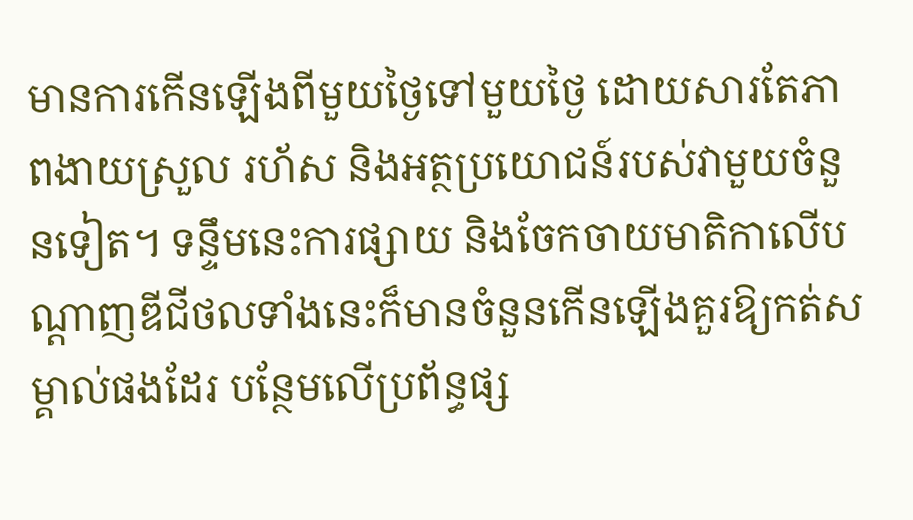មានការកើនឡើងពីមួយថ្ងៃទៅមួយថ្ងៃ ដោយសារតែភាពងាយស្រួល រហ័ស និងអត្ថប្រយោជន៍របស់វាមួយចំនួនទៀត។ ទន្ទឹមនេះការផ្សាយ និងចែកចាយមាតិកាលើបណ្តាញឌីជីថលទាំងនេះក៏មានចំនួនកើនឡើងគួរឱ្យកត់សម្គាល់ផងដែរ បន្ថែមលើប្រព័ន្ធផ្ស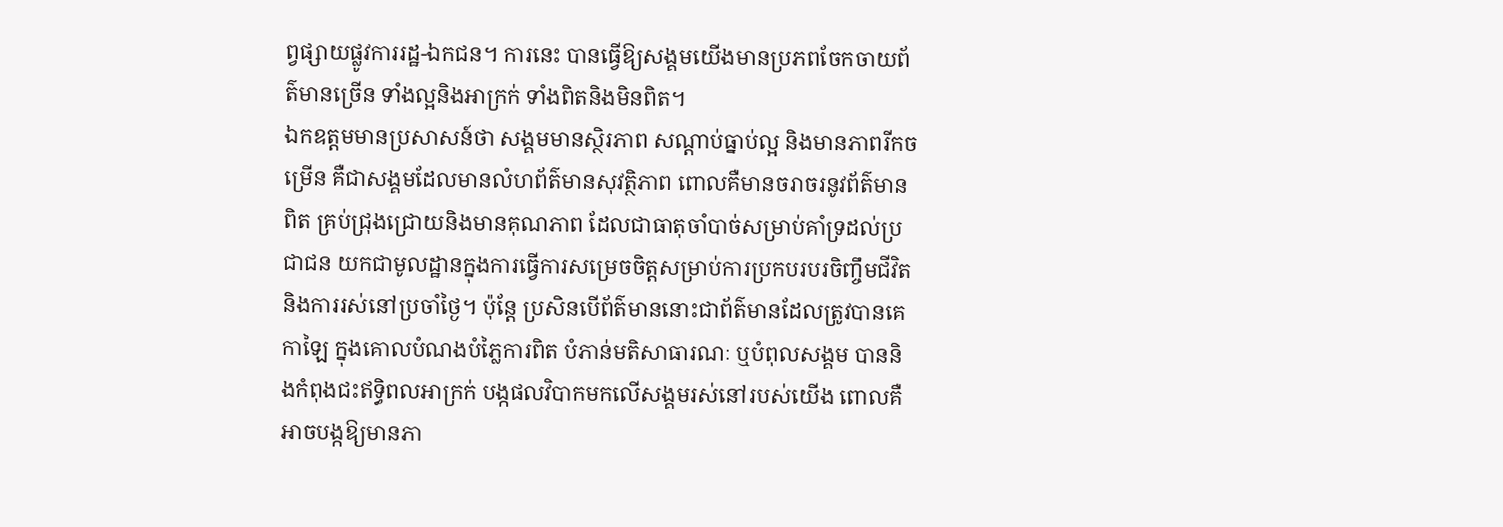ព្វផ្សាយផ្លូវការរដ្ឋ-ឯកជន។ ការនេះ បានធ្វើឱ្យសង្គមយើងមានប្រភពចែកចាយព័ត៌មានច្រើន ទាំងល្អនិងអាក្រក់ ទាំងពិតនិងមិនពិត។
ឯកឧត្ដមមានប្រសាសន៍ថា សង្គមមានស្ថិរភាព សណ្តាប់ធ្នាប់ល្អ និងមានភាពរីកចម្រើន គឺជាសង្គមដែលមានលំហព័ត៌មានសុវត្ថិភាព ពោលគឺមានចរាចរនូវព័ត៌មានពិត គ្រប់ជ្រុងជ្រោយនិងមានគុណភាព ដែលជាធាតុចាំបាច់សម្រាប់គាំទ្រដល់ប្រជាជន យកជាមូលដ្ឋានក្នុងការធ្វើការសម្រេចចិត្តសម្រាប់ការប្រកបរបរចិញ្ចឹមជីវិត និងការរស់នៅប្រចាំថ្ងៃ។ ប៉ុន្តែ ប្រសិនបើព័ត៌មាននោះជាព័ត៌មានដែលត្រូវបានគេកាឡៃ ក្នុងគោលបំណងបំភ្លៃការពិត បំភាន់មតិសាធារណៈ ឬបំពុលសង្គម បាននិងកំពុងជះឥទ្ធិពលអាក្រក់ បង្កផលវិបាកមកលើសង្គមរស់នៅរបស់យើង ពោលគឺ អាចបង្កឱ្យមានភា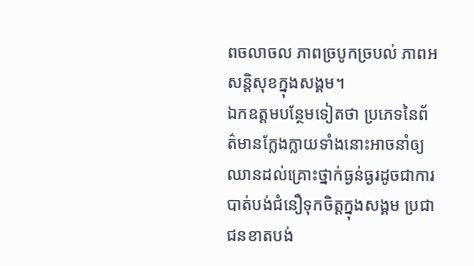ពចលាចល ភាពច្របូកច្របល់ ភាពអសន្តិសុខក្នុងសង្គម។
ឯកឧត្ដមបន្ថែមទៀតថា ប្រភេទនៃព័ត៌មានក្លែងក្លាយទាំងនោះអាចនាំឲ្យឈានដល់គ្រោះថ្នាក់ធ្ងន់ធ្ងរដូចជាការបាត់បង់ជំនឿទុកចិត្តក្នុងសង្គម ប្រជាជនខាតបង់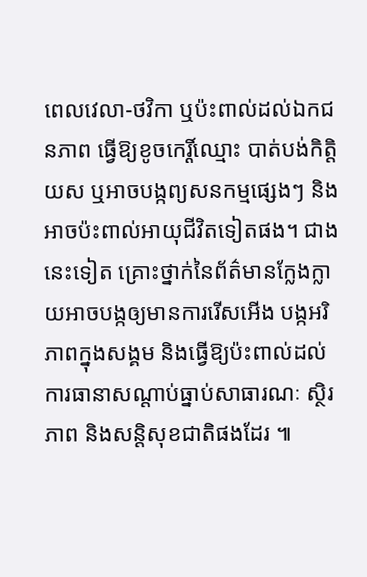ពេលវេលា-ថវិកា ឬប៉ះពាល់ដល់ឯកជនភាព ធ្វើឱ្យខូចកេរ្តិ៍ឈ្មោះ បាត់បង់កិត្តិយស ឬអាចបង្កព្យសនកម្មផ្សេងៗ និងអាចប៉ះពាល់អាយុជីវិតទៀតផង។ ជាងនេះទៀត គ្រោះថ្នាក់នៃព័ត៌មានក្លែងក្លាយអាចបង្កឲ្យមានការរើសអើង បង្កអរិភាពក្នុងសង្គម និងធ្វើឱ្យប៉ះពាល់ដល់ការធានាសណ្តាប់ធ្នាប់សាធារណៈ ស្ថិរភាព និងសន្តិសុខជាតិផងដែរ ៕